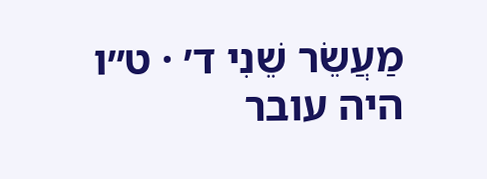מַעֲשֵׂר שֵׁנִי ד׳ · ט״ו
היה עובר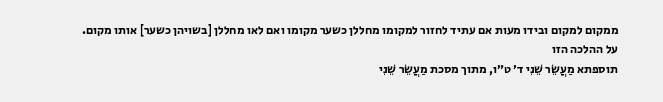ממקום למקום ובידו מעות אם עתיד לחזור למקומו מחללן כשער מקומו ואם לאו מחללן [בשויהן כשער] אותו מקום.
על ההלכה הזו
תוספתא מַעֲשֵׂר שֵׁנִי ד׳ ט״ו, מתוך מסכת מַעֲשֵׂר שֵׁנִי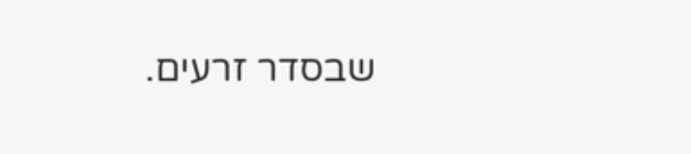שבסדר זרעים.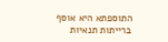התוספתא היא אוסף ברייתות תנאיות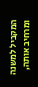המקביל למשנה ומרחיב אותה,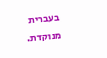בעברית מנוקדת.